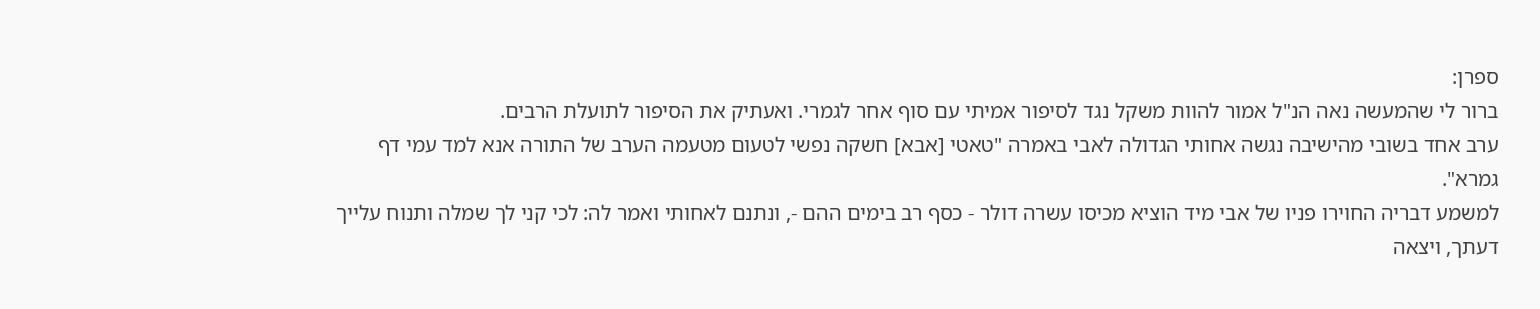ספרן:
ברור לי שהמעשה נאה הנ"ל אמור להוות משקל נגד לסיפור אמיתי עם סוף אחר לגמרי. ואעתיק את הסיפור לתועלת הרבים.
ערב אחד בשובי מהישיבה נגשה אחותי הגדולה לאבי באמרה "טאטי [אבא] חשקה נפשי לטעום מטעמה הערב של התורה אנא למד עמי דף גמרא".
למשמע דבריה החוירו פניו של אבי מיד הוציא מכיסו עשרה דולר - כסף רב בימים ההם -, ונתנם לאחותי ואמר לה: לכי קני לך שמלה ותנוח עלייך דעתך, ויצאה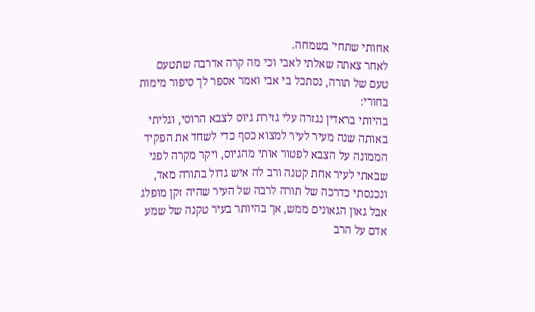אחותי שתחי' בשמחה.
לאחר צאתה שאלתי לאבי וכי מה קרה אדרבה שתטעם טעם של תורה, נסתכל בי אבי ואמר אספר לך סיפור מימות בחורי:
בהיותי בראדין נגזרה עלי גזירת גיוס לצבא הרוסי, וגליתי באותה שנה מעיר לעיר למצוא כסף כדי לשחד את הפקיד הממונה על הצבא לפטור אותי מהגיוס, ויקר מקרה לפני שבאתי לעיר אחת קטנה ורב לה איש גדול בתורה מאד, ונכנסתי כדרכה של תורה לרבה של העיר שהיה זקן מופלג אבל גאון הגאונים ממש, אך בהיותר בעיר טקנה של שמע אדם על הרב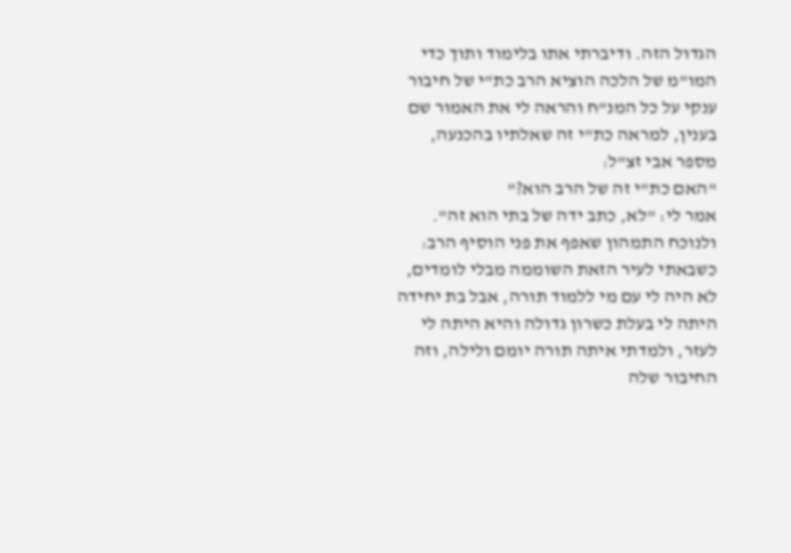הגדול הזה. ודיברתי אתו בלימוד ותוך כדי המו"מ של הלכה הוציא הרב כת"י של חיבור ענקי על כל המנ"ח והראה לי את האמור שם בענין, למראה כת"י זה שאלתיו בהכנעה, מספר אבי זצ"ל:
"האם כת"י זה של הרב הוא?"
אמר לי: "לא, כתב ידה של בתי הוא זה". ולנוכח התמהון שאפף את פני הוסיף הרב: כשבאתי לעיר הזאת השוממה מבלי לומדים, לא היה לי עם מי ללמוד תורה, אבל בת יחידה היתה לי בעלת כשרון גדולה והיא היתה לי לעזר, ולמדתי איתה תורה יומם ולילה, וזה החיבור שלה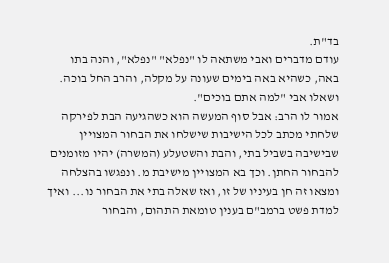בד"ת.
עודם מדברים ואבי משתאה לו "נפלא" "נפלא", והנה בתו באה, כשהיא באה בימים שעונה על מקלה, והרב החל בוכה.
ושאלו אבי "למה אתם בוכים".
אמור לו הרב: אבל סוף המעשה הוא כשהגיעה הבת לפירקה שלחתי מכתב לכל הישיבות שישלחו את הבחור המצויין שבישיבה בשביל בתי, והבת והשטעלע (המשרה) יהיו מזומנים להבחור החתן. וכך בא המצויין מישיבת מ. ונפגשו בהצלחה ומצאו זה חן בעיניו של זו, ואז שאלה בתי את הבחור נו... ואיך למדת פשט ברמב"ם בענין טומאת התהום, והבחור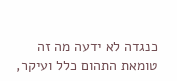כנגדה לא ידעה מה זה טומאת התהום כלל ועיקר,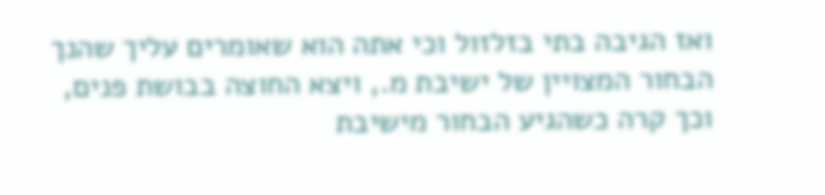ואז הגיבה בתי בזלזול וכי אתה הוא שאומרים עליך שהנך הבחור המצויין של ישיבת מ., ויצא החוצה בבושת פנים, וכך קרה כשהגיע הבחור מישיבת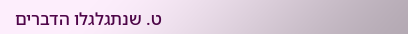ט. שנתגלגלו הדברים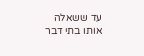עד ששאלה אותו בתי דבר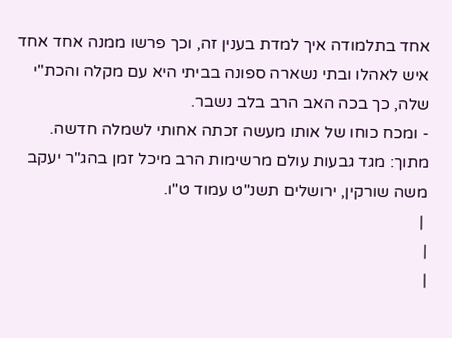אחד בתלמודה איך למדת בענין זה, וכך פרשו ממנה אחד אחד איש לאהלו ובתי נשארה ספונה בביתי היא עם מקלה והכת"י שלה, כך בכה האב הרב בלב נשבר.
- ומכח כוחו של אותו מעשה זכתה אחותי לשמלה חדשה.
מתוך: מגד גבעות עולם מרשימות הרב מיכל זמן בהג"ר יעקב משה שורקין, ירושלים תשנ"ט עמוד ט"ו.
 |
|
|